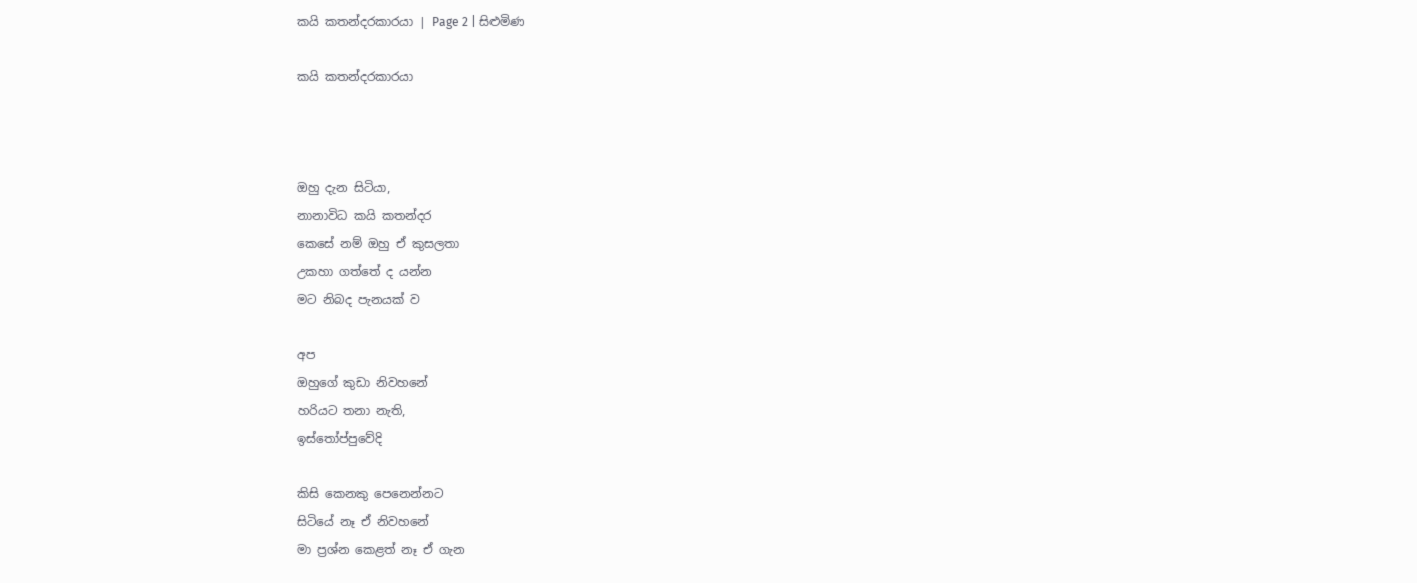කයි කතන්දරකාරයා | Page 2 | සිළුමිණ

කයි කතන්දරකාරයා



ඔහු දැන සිටියා,
නානාවිධ කයි කතන්දර
කෙසේ නම් ඔහු ඒ කුසලතා
උකහා ගත්තේ ද යන්න
මට නිබද පැනයක් ව

අප
ඔහුගේ කුඩා නිවහනේ
හරියට තනා නැති,
ඉස්තෝප්පුවේදි

කිසි කෙ‍නකු පෙනෙන්නට
සිටියේ නෑ ඒ නිවහනේ
මා ප්‍රශ්න ක‍ෙළත් නෑ ඒ ගැන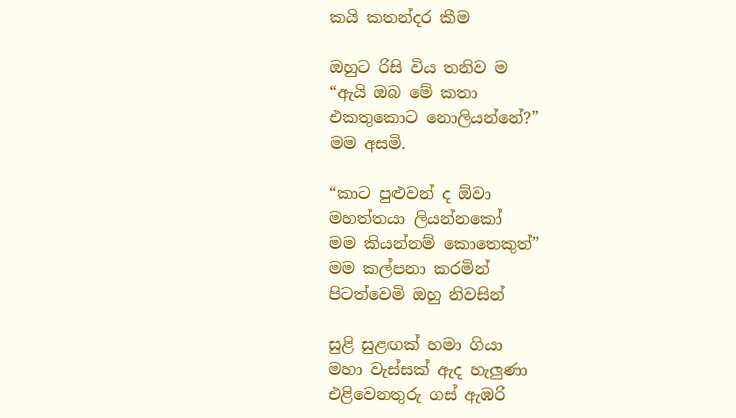කයි කතන්දර කීම

ඔහුට රිසි විය තනිව ම
“ඇයි ඔබ මේ කතා
එකතුකොට නොලියන්නේ?”
මම අසමි.

“කාට පුළුවන් ද ඕවා
මහත්තයා ලියන්නකෝ
මම කියන්නම් කොතෙකුත්”
මම කල්පනා කරමින්
පිටත්වෙමි ඔහු නිවසින්

සුළි සුළඟක් හමා ගියා
මහා වැස්සක් ඇද හැලුණා
එළිවෙනතුරු ගස් ඇඹරි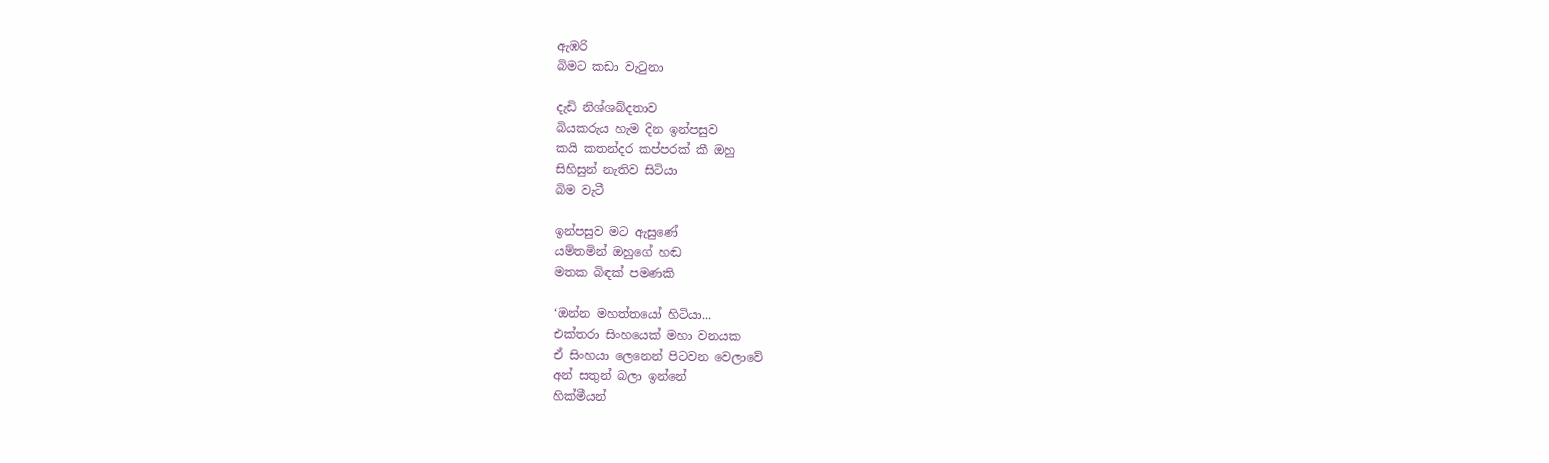ඇඹරි
බිමට කඩා වැටුනා

දැඩි නිශ්ශබ්දතාව
බියකරුය හැම දින ඉන්පසුව
කයි කතන්දර කප්පරක් කී ඔහු
සිහිසුන් නැතිව සිටියා
බිම වැටී

ඉන්පසුව මට ඇසුණේ
යම්තමින් ඔහුගේ හඬ
මතක බිඳක් පමණකි

‘ඔන්න මහත්තයෝ හිටියා...
එක්තරා සිංහයෙක් මහා වනයක
ඒ සිංහයා ලෙනෙන් පිටවන වෙලාවේ
අන් සතුන් බලා ඉන්නේ
හික්මීයන්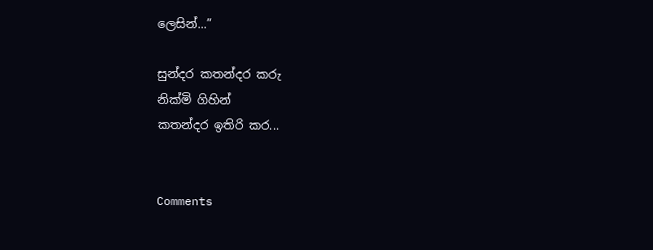ලෙසින්...”

සුන්දර කතන්දර කරු
නික්මි ගිහින්
කතන්දර ඉතිරි කර...


Comments